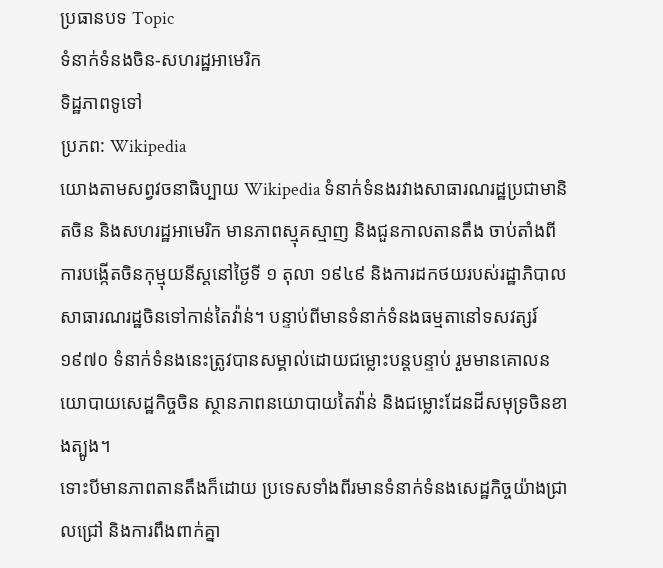ប្រធានបទ Topic
ទំនាក់ទំនងចិន-សហរដ្ឋអាមេរិក
ទិដ្ឋភាពទូទៅ
ប្រភព: Wikipedia
យោងតាមសព្វវចនាធិប្បាយ Wikipedia ទំនាក់ទំនងរវាងសាធារណរដ្ឋប្រជាមានិតចិន និងសហរដ្ឋអាមេរិក មានភាពស្មុគស្មាញ និងជួនកាលតានតឹង ចាប់តាំងពីការបង្កើតចិនកុម្មុយនីស្តនៅថ្ងៃទី ១ តុលា ១៩៤៩ និងការដកថយរបស់រដ្ឋាភិបាលសាធារណរដ្ឋចិនទៅកាន់តៃវ៉ាន់។ បន្ទាប់ពីមានទំនាក់ទំនងធម្មតានៅទសវត្សរ៍១៩៧០ ទំនាក់ទំនងនេះត្រូវបានសម្គាល់ដោយជម្លោះបន្តបន្ទាប់ រួមមានគោលនយោបាយសេដ្ឋកិច្ចចិន ស្ថានភាពនយោបាយតៃវ៉ាន់ និងជម្លោះដែនដីសមុទ្រចិនខាងត្បូង។
ទោះបីមានភាពតានតឹងក៏ដោយ ប្រទេសទាំងពីរមានទំនាក់ទំនងសេដ្ឋកិច្ចយ៉ាងជ្រាលជ្រៅ និងការពឹងពាក់គ្នា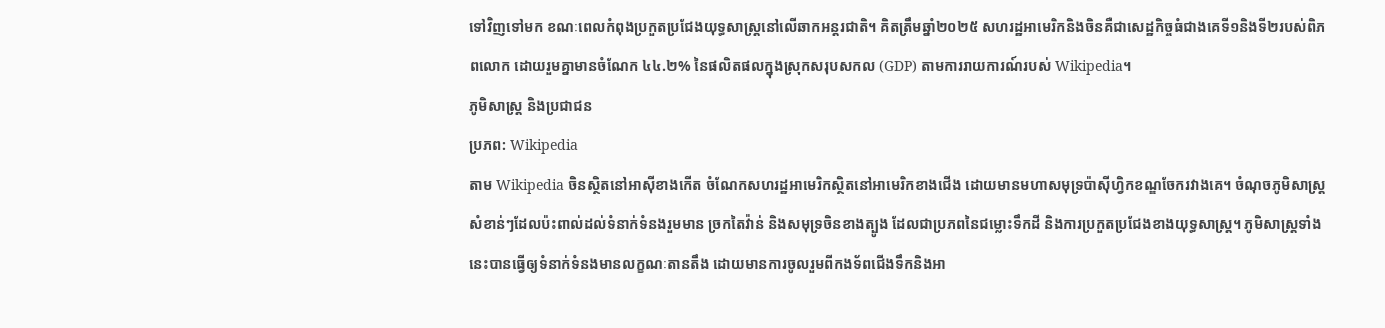ទៅវិញទៅមក ខណៈពេលកំពុងប្រកួតប្រជែងយុទ្ធសាស្ត្រនៅលើឆាកអន្តរជាតិ។ គិតត្រឹមឆ្នាំ២០២៥ សហរដ្ឋអាមេរិកនិងចិនគឺជាសេដ្ឋកិច្ចធំជាងគេទី១និងទី២របស់ពិភពលោក ដោយរួមគ្នាមានចំណែក ៤៤.២% នៃផលិតផលក្នុងស្រុកសរុបសកល (GDP) តាមការរាយការណ៍របស់ Wikipedia។
ភូមិសាស្ត្រ និងប្រជាជន
ប្រភព: Wikipedia
តាម Wikipedia ចិនស្ថិតនៅអាស៊ីខាងកើត ចំណែកសហរដ្ឋអាមេរិកស្ថិតនៅអាមេរិកខាងជើង ដោយមានមហាសមុទ្រប៉ាស៊ីហ្វិកខណ្ឌចែករវាងគេ។ ចំណុចភូមិសាស្ត្រសំខាន់ៗដែលប៉ះពាល់ដល់ទំនាក់ទំនងរួមមាន ច្រកតៃវ៉ាន់ និងសមុទ្រចិនខាងត្បូង ដែលជាប្រភពនៃជម្លោះទឹកដី និងការប្រកួតប្រជែងខាងយុទ្ធសាស្ត្រ។ ភូមិសាស្ត្រទាំងនេះបានធ្វើឲ្យទំនាក់ទំនងមានលក្ខណៈតានតឹង ដោយមានការចូលរួមពីកងទ័ពជើងទឹកនិងអា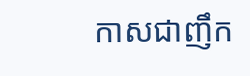កាសជាញឹក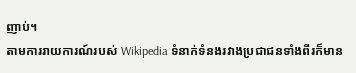ញាប់។
តាមការរាយការណ៍របស់ Wikipedia ទំនាក់ទំនងរវាងប្រជាជនទាំងពីរក៏មាន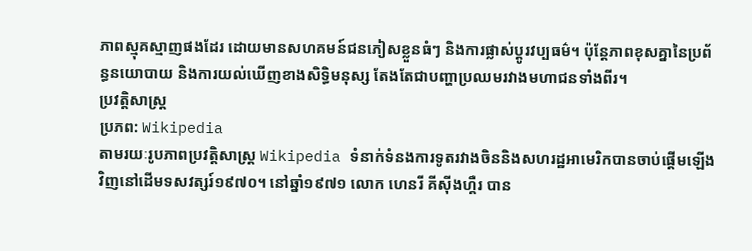ភាពស្មុគស្មាញផងដែរ ដោយមានសហគមន៍ជនភៀសខ្លួនធំៗ និងការផ្លាស់ប្តូរវប្បធម៌។ ប៉ុន្តែភាពខុសគ្នានៃប្រព័ន្ធនយោបាយ និងការយល់ឃើញខាងសិទ្ធិមនុស្ស តែងតែជាបញ្ហាប្រឈមរវាងមហាជនទាំងពីរ។
ប្រវត្តិសាស្ត្រ
ប្រភព: Wikipedia
តាមរយៈរូបភាពប្រវត្តិសាស្ត្រ Wikipedia ទំនាក់ទំនងការទូតរវាងចិននិងសហរដ្ឋអាមេរិកបានចាប់ផ្តើមឡើងវិញនៅដើមទសវត្សរ៍១៩៧០។ នៅឆ្នាំ១៩៧១ លោក ហេនរី គីស៊ីងហ្គឺរ បាន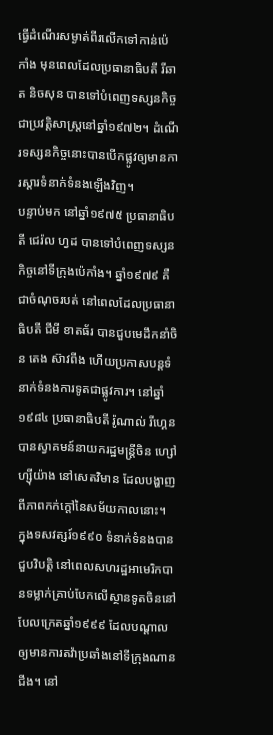ធ្វើដំណើរសម្ងាត់ពីរលើកទៅកាន់ប៉េកាំង មុនពេលដែលប្រធានាធិបតី រីឆាត និចសុន បានទៅបំពេញទស្សនកិច្ចជាប្រវត្តិសាស្ត្រនៅឆ្នាំ១៩៧២។ ដំណើរទស្សនកិច្ចនោះបានបើកផ្លូវឲ្យមានការស្តារទំនាក់ទំនងឡើងវិញ។
បន្ទាប់មក នៅឆ្នាំ១៩៧៥ ប្រធានាធិបតី ជេរ៉ល ហ្វដ បានទៅបំពេញទស្សនកិច្ចនៅទីក្រុងប៉េកាំង។ ឆ្នាំ១៩៧៩ គឺជាចំណុចរបត់ នៅពេលដែលប្រធានាធិបតី ជីមី ខាតធ័រ បានជួបមេដឹកនាំចិន តេង ស៊ាវពីង ហើយប្រកាសបន្តទំនាក់ទំនងការទូតជាផ្លូវការ។ នៅឆ្នាំ១៩៨៤ ប្រធានាធិបតី រ៉ូណាល់ រីហ្គេន បានស្វាគមន៍នាយករដ្ឋមន្ត្រីចិន ហ្សៅ ហ្ស៊ីយ៉ាង នៅសេតវិមាន ដែលបង្ហាញពីភាពកក់ក្តៅនៃសម័យកាលនោះ។
ក្នុងទសវត្សរ៍១៩៩០ ទំនាក់ទំនងបានជួបវិបត្តិ នៅពេលសហរដ្ឋអាមេរិកបានទម្លាក់គ្រាប់បែកលើស្ថានទូតចិននៅបែលក្រេតឆ្នាំ១៩៩៩ ដែលបណ្តាលឲ្យមានការតវ៉ាប្រឆាំងនៅទីក្រុងណានជីង។ នៅ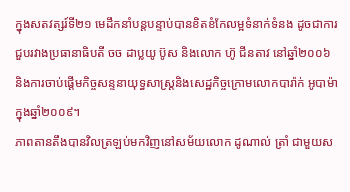ក្នុងសតវត្សរ៍ទី២១ មេដឹកនាំបន្តបន្ទាប់បានខិតខំកែលម្អទំនាក់ទំនង ដូចជាការជួបរវាងប្រធានាធិបតី ចច ដាប្លយូ ប៊ូស និងលោក ហ៊ូ ជីនតាវ នៅឆ្នាំ២០០៦ និងការចាប់ផ្តើមកិច្ចសន្ទនាយុទ្ធសាស្ត្រនិងសេដ្ឋកិច្ចក្រោមលោកបារ៉ាក់ អូបាម៉ាក្នុងឆ្នាំ២០០៩។
ភាពតានតឹងបានវិលត្រឡប់មកវិញនៅសម័យលោក ដូណាល់ ត្រាំ ជាមួយស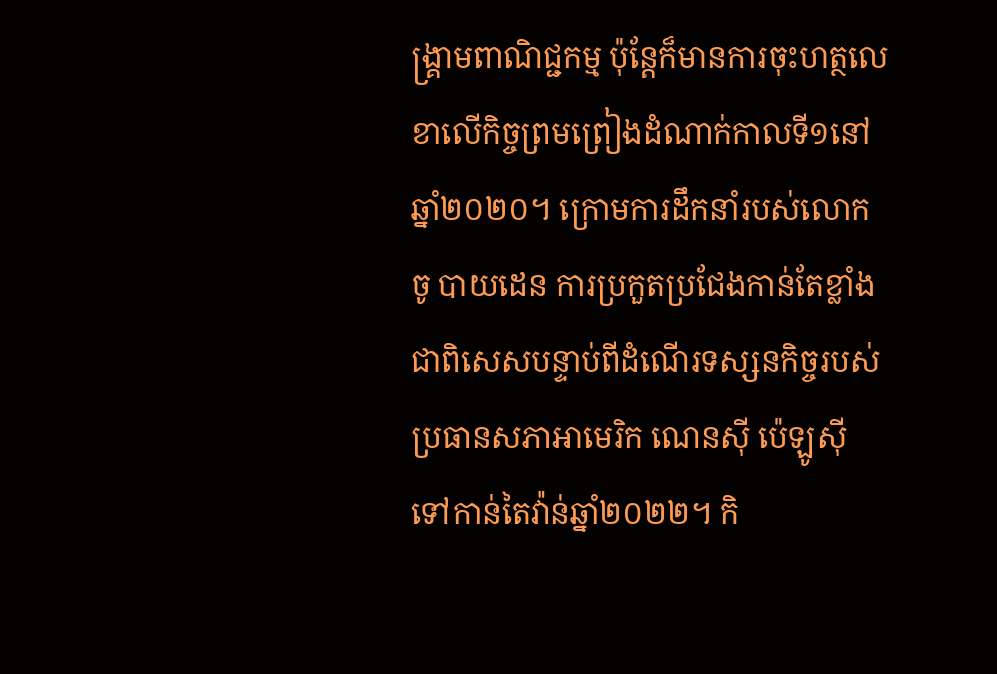ង្គ្រាមពាណិជ្ជកម្ម ប៉ុន្តែក៏មានការចុះហត្ថលេខាលើកិច្ចព្រមព្រៀងដំណាក់កាលទី១នៅឆ្នាំ២០២០។ ក្រោមការដឹកនាំរបស់លោក ចូ បាយដេន ការប្រកួតប្រជែងកាន់តែខ្លាំង ជាពិសេសបន្ទាប់ពីដំណើរទស្សនកិច្ចរបស់ប្រធានសភាអាមេរិក ណេនស៊ី ប៉េឡូស៊ី ទៅកាន់តៃវ៉ាន់ឆ្នាំ២០២២។ កិ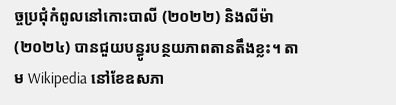ច្ចប្រជុំកំពូលនៅកោះបាលី (២០២២) និងលីម៉ា (២០២៤) បានជួយបន្ធូរបន្ថយភាពតានតឹងខ្លះ។ តាម Wikipedia នៅខែឧសភា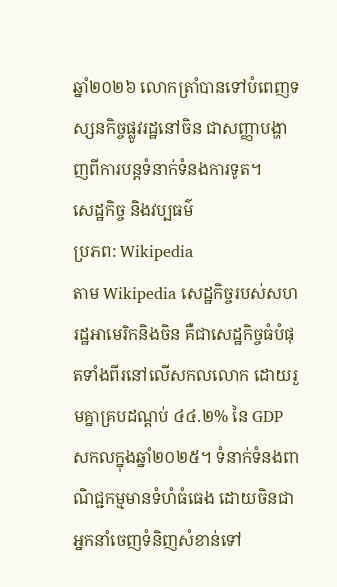ឆ្នាំ២០២៦ លោកត្រាំបានទៅបំពេញទស្សនកិច្ចផ្លូវរដ្ឋនៅចិន ជាសញ្ញាបង្ហាញពីការបន្តទំនាក់ទំនងការទូត។
សេដ្ឋកិច្ច និងវប្បធម៌
ប្រភព: Wikipedia
តាម Wikipedia សេដ្ឋកិច្ចរបស់សហរដ្ឋអាមេរិកនិងចិន គឺជាសេដ្ឋកិច្ចធំបំផុតទាំងពីរនៅលើសកលលោក ដោយរួមគ្នាគ្របដណ្តប់ ៤៤.២% នៃ GDP សកលក្នុងឆ្នាំ២០២៥។ ទំនាក់ទំនងពាណិជ្ជកម្មមានទំហំធំធេង ដោយចិនជាអ្នកនាំចេញទំនិញសំខាន់ទៅ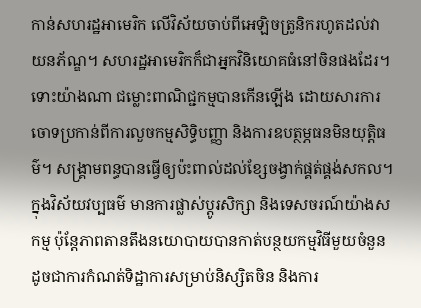កាន់សហរដ្ឋអាមេរិក លើវិស័យចាប់ពីអេឡិចត្រូនិករហូតដល់វាយនភ័ណ្ឌ។ សហរដ្ឋអាមេរិកក៏ជាអ្នកវិនិយោគធំនៅចិនផងដែរ។
ទោះយ៉ាងណា ជម្លោះពាណិជ្ជកម្មបានកើនឡើង ដោយសារការចោទប្រកាន់ពីការលួចកម្មសិទ្ធិបញ្ញា និងការឧបត្ថម្ភធនមិនយុត្តិធម៌។ សង្គ្រាមពន្ធបានធ្វើឲ្យប៉ះពាល់ដល់ខ្សែចង្វាក់ផ្គត់ផ្គង់សកល។ ក្នុងវិស័យវប្បធម៌ មានការផ្លាស់ប្តូរសិក្សា និងទេសចរណ៍យ៉ាងសកម្ម ប៉ុន្តែភាពតានតឹងនយោបាយបានកាត់បន្ថយកម្មវិធីមួយចំនួន ដូចជាការកំណត់ទិដ្ឋាការសម្រាប់និស្សិតចិន និងការ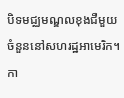បិទមជ្ឈមណ្ឌលខុងជឺមួយចំនួននៅសហរដ្ឋអាមេរិក។
កា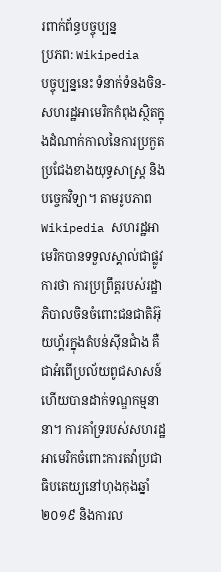រពាក់ព័ន្ធបច្ចុប្បន្ន
ប្រភព: Wikipedia
បច្ចុប្បន្ននេះ ទំនាក់ទំនងចិន-សហរដ្ឋអាមេរិកកំពុងស្ថិតក្នុងដំណាក់កាលនៃការប្រកួតប្រជែងខាងយុទ្ធសាស្ត្រ និងបច្ចេកវិទ្យា។ តាមរូបភាព Wikipedia សហរដ្ឋអាមេរិកបានទទួលស្គាល់ជាផ្លូវការថា ការប្រព្រឹត្តរបស់រដ្ឋាភិបាលចិនចំពោះជនជាតិអ៊ុយហ្គ័រក្នុងតំបន់ស៊ីនជាំង គឺជាអំពើប្រល័យពូជសាសន៍ ហើយបានដាក់ទណ្ឌកម្មនានា។ ការគាំទ្ររបស់សហរដ្ឋអាមេរិកចំពោះការតវ៉ាប្រជាធិបតេយ្យនៅហុងកុងឆ្នាំ២០១៩ និងការល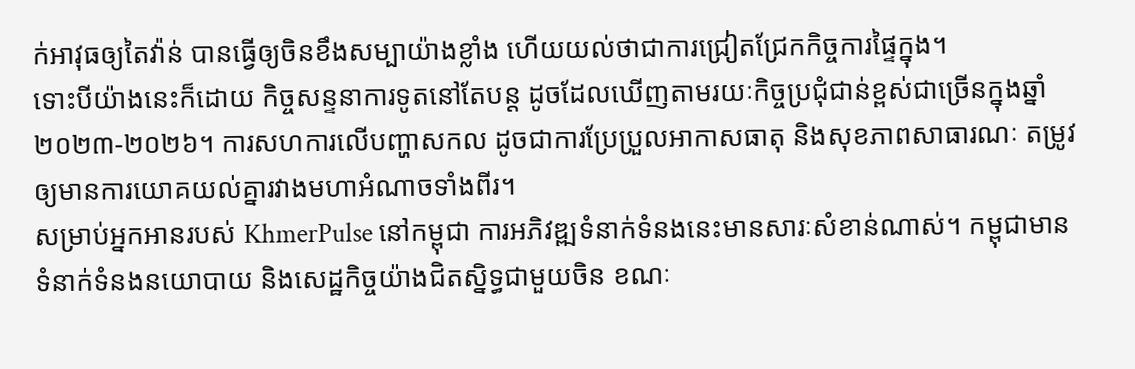ក់អាវុធឲ្យតៃវ៉ាន់ បានធ្វើឲ្យចិនខឹងសម្បាយ៉ាងខ្លាំង ហើយយល់ថាជាការជ្រៀតជ្រែកកិច្ចការផ្ទៃក្នុង។
ទោះបីយ៉ាងនេះក៏ដោយ កិច្ចសន្ទនាការទូតនៅតែបន្ត ដូចដែលឃើញតាមរយៈកិច្ចប្រជុំជាន់ខ្ពស់ជាច្រើនក្នុងឆ្នាំ២០២៣-២០២៦។ ការសហការលើបញ្ហាសកល ដូចជាការប្រែប្រួលអាកាសធាតុ និងសុខភាពសាធារណៈ តម្រូវឲ្យមានការយោគយល់គ្នារវាងមហាអំណាចទាំងពីរ។
សម្រាប់អ្នកអានរបស់ KhmerPulse នៅកម្ពុជា ការអភិវឌ្ឍទំនាក់ទំនងនេះមានសារៈសំខាន់ណាស់។ កម្ពុជាមានទំនាក់ទំនងនយោបាយ និងសេដ្ឋកិច្ចយ៉ាងជិតស្និទ្ធជាមួយចិន ខណៈ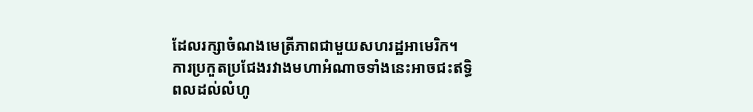ដែលរក្សាចំណងមេត្រីភាពជាមួយសហរដ្ឋអាមេរិក។ ការប្រកួតប្រជែងរវាងមហាអំណាចទាំងនេះអាចជះឥទ្ធិពលដល់លំហូ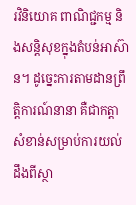រវិនិយោគ ពាណិជ្ជកម្ម និងសន្តិសុខក្នុងតំបន់អាស៊ាន។ ដូច្នេះការតាមដានព្រឹត្តិការណ៍នានា គឺជាកត្តាសំខាន់សម្រាប់ការយល់ដឹងពីស្ថា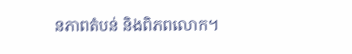នភាពតំបន់ និងពិភពលោក។